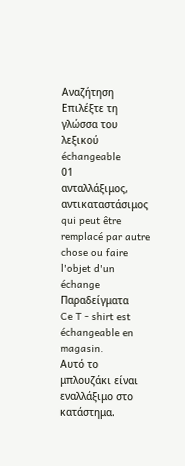Αναζήτηση
Επιλέξτε τη γλώσσα του λεξικού
échangeable
01
ανταλλάξιμος, αντικαταστάσιμος
qui peut être remplacé par autre chose ou faire l'objet d'un échange
Παραδείγματα
Ce T - shirt est échangeable en magasin.
Αυτό το μπλουζάκι είναι εναλλάξιμο στο κατάστημα.